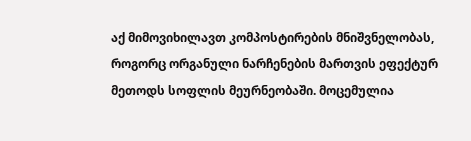აქ მიმოვიხილავთ კომპოსტირების მნიშვნელობას, როგორც ორგანული ნარჩენების მართვის ეფექტურ მეთოდს სოფლის მეურნეობაში. მოცემულია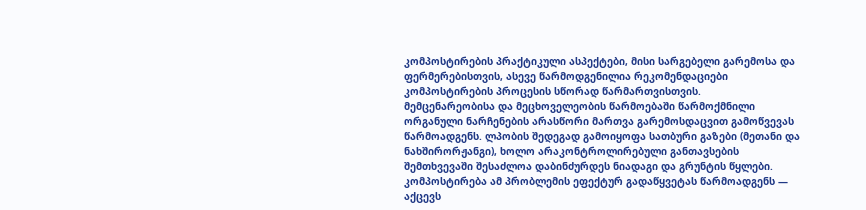კომპოსტირების პრაქტიკული ასპექტები, მისი სარგებელი გარემოსა და ფერმერებისთვის, ასევე წარმოდგენილია რეკომენდაციები კომპოსტირების პროცესის სწორად წარმართვისთვის.
მემცენარეობისა და მეცხოველეობის წარმოებაში წარმოქმნილი ორგანული ნარჩენების არასწორი მართვა გარემოსდაცვით გამოწვევას წარმოადგენს. ლპობის შედეგად გამოიყოფა სათბური გაზები (მეთანი და ნახშირორჟანგი), ხოლო არაკონტროლირებული განთავსების შემთხვევაში შესაძლოა დაბინძურდეს ნიადაგი და გრუნტის წყლები. კომპოსტირება ამ პრობლემის ეფექტურ გადაწყვეტას წარმოადგენს — აქცევს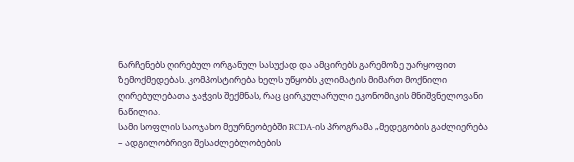ნარჩენებს ღირებულ ორგანულ სასუქად და ამცირებს გარემოზე უარყოფით ზემოქმედებას. კომპოსტირება ხელს უწყობს კლიმატის მიმართ მოქნილი ღირებულებათა ჯაჭვის შექმნას, რაც ცირკულარული ეკონომიკის მნიშვნელოვანი ნაწილია.
სამი სოფლის საოჯახო მეურნეობებში RCDA-ის პროგრამა „მედეგობის გაძლიერება – ადგილობრივი შესაძლებლობების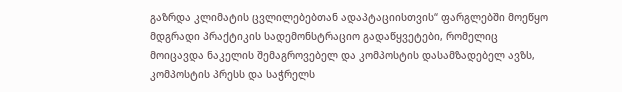გაზრდა კლიმატის ცვლილებებთან ადაპტაციისთვის“ ფარგლებში მოეწყო მდგრადი პრაქტიკის სადემონსტრაციო გადაწყვეტები, რომელიც მოიცავდა ნაკელის შემაგროვებელ და კომპოსტის დასამზადებელ ავზს, კომპოსტის პრესს და საჭრელს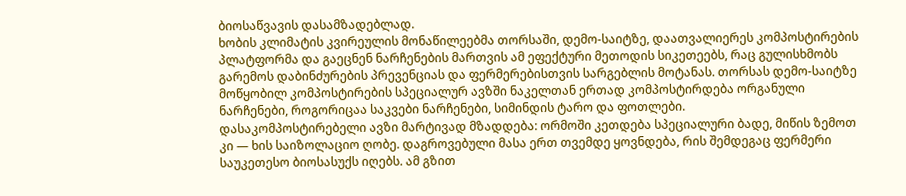ბიოსაწვავის დასამზადებლად.
ხობის კლიმატის კვირეულის მონაწილეებმა თორსაში, დემო-საიტზე, დაათვალიერეს კომპოსტირების პლატფორმა და გაეცნენ ნარჩენების მართვის ამ ეფექტური მეთოდის სიკეთეებს, რაც გულისხმობს გარემოს დაბინძურების პრევენციას და ფერმერებისთვის სარგებლის მოტანას. თორსას დემო-საიტზე მოწყობილ კომპოსტირების სპეციალურ ავზში ნაკელთან ერთად კომპოსტირდება ორგანული ნარჩენები, როგორიცაა საკვები ნარჩენები, სიმინდის ტარო და ფოთლები.
დასაკომპოსტირებელი ავზი მარტივად მზადდება: ორმოში კეთდება სპეციალური ბადე, მიწის ზემოთ კი — ხის საიზოლაციო ღობე. დაგროვებული მასა ერთ თვემდე ყოვნდება, რის შემდეგაც ფერმერი საუკეთესო ბიოსასუქს იღებს. ამ გზით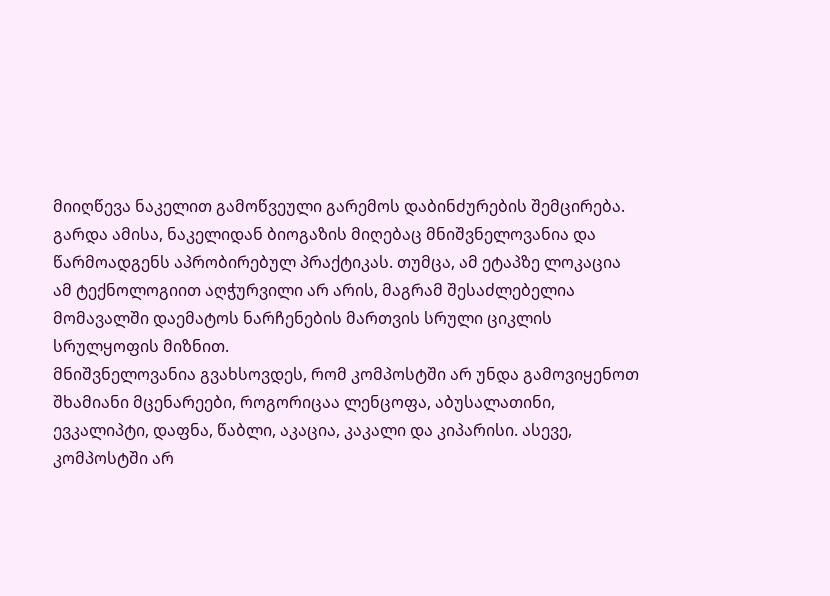მიიღწევა ნაკელით გამოწვეული გარემოს დაბინძურების შემცირება. გარდა ამისა, ნაკელიდან ბიოგაზის მიღებაც მნიშვნელოვანია და წარმოადგენს აპრობირებულ პრაქტიკას. თუმცა, ამ ეტაპზე ლოკაცია ამ ტექნოლოგიით აღჭურვილი არ არის, მაგრამ შესაძლებელია მომავალში დაემატოს ნარჩენების მართვის სრული ციკლის სრულყოფის მიზნით.
მნიშვნელოვანია გვახსოვდეს, რომ კომპოსტში არ უნდა გამოვიყენოთ შხამიანი მცენარეები, როგორიცაა ლენცოფა, აბუსალათინი, ევკალიპტი, დაფნა, წაბლი, აკაცია, კაკალი და კიპარისი. ასევე, კომპოსტში არ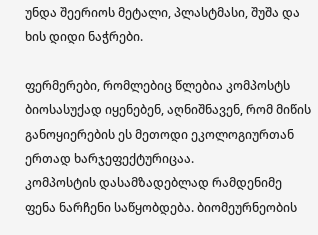უნდა შეერიოს მეტალი, პლასტმასი, შუშა და ხის დიდი ნაჭრები.

ფერმერები, რომლებიც წლებია კომპოსტს ბიოსასუქად იყენებენ, აღნიშნავენ, რომ მიწის განოყიერების ეს მეთოდი ეკოლოგიურთან ერთად ხარჯეფექტურიცაა.
კომპოსტის დასამზადებლად რამდენიმე ფენა ნარჩენი საწყობდება. ბიომეურნეობის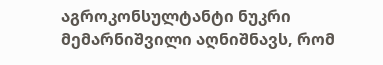აგროკონსულტანტი ნუკრი მემარნიშვილი აღნიშნავს, რომ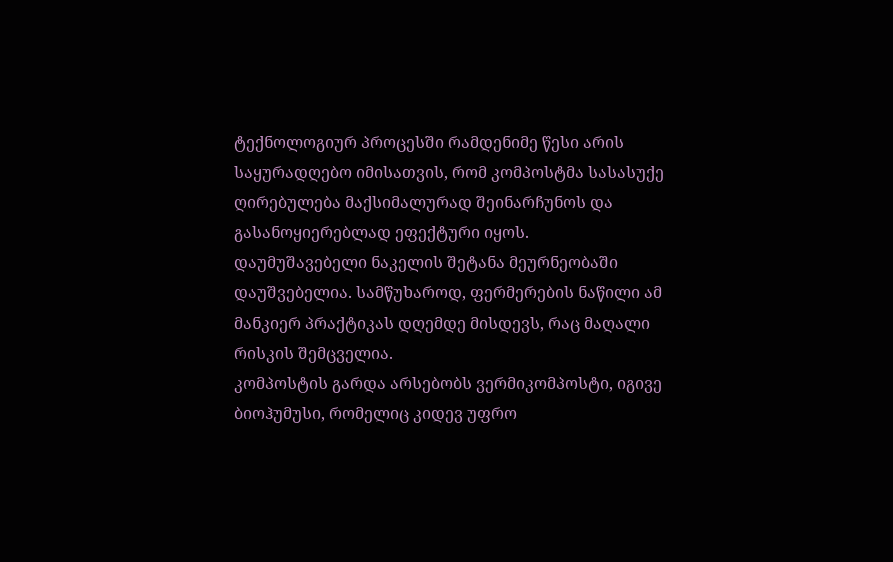ტექნოლოგიურ პროცესში რამდენიმე წესი არის საყურადღებო იმისათვის, რომ კომპოსტმა სასასუქე ღირებულება მაქსიმალურად შეინარჩუნოს და გასანოყიერებლად ეფექტური იყოს.
დაუმუშავებელი ნაკელის შეტანა მეურნეობაში დაუშვებელია. სამწუხაროდ, ფერმერების ნაწილი ამ მანკიერ პრაქტიკას დღემდე მისდევს, რაც მაღალი რისკის შემცველია.
კომპოსტის გარდა არსებობს ვერმიკომპოსტი, იგივე ბიოჰუმუსი, რომელიც კიდევ უფრო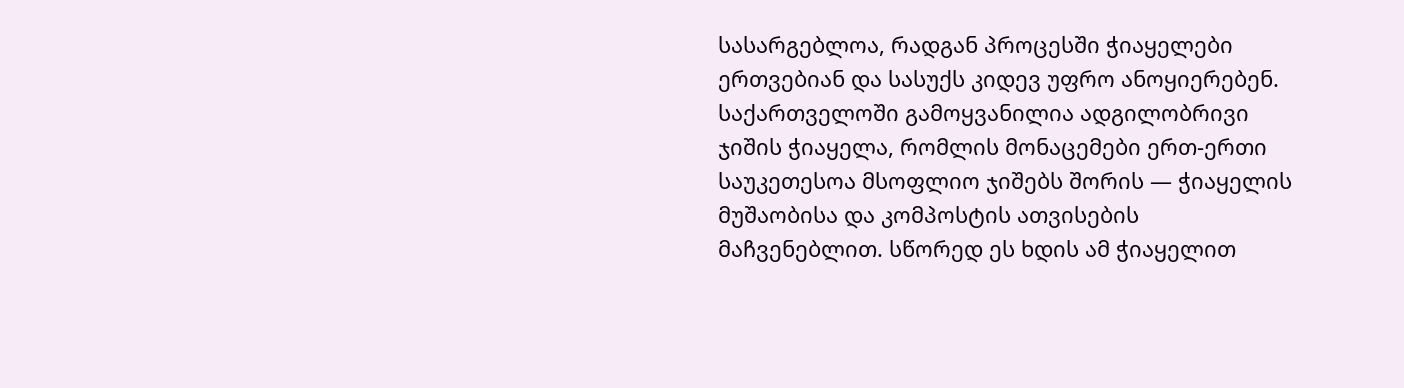სასარგებლოა, რადგან პროცესში ჭიაყელები ერთვებიან და სასუქს კიდევ უფრო ანოყიერებენ. საქართველოში გამოყვანილია ადგილობრივი ჯიშის ჭიაყელა, რომლის მონაცემები ერთ-ერთი საუკეთესოა მსოფლიო ჯიშებს შორის — ჭიაყელის მუშაობისა და კომპოსტის ათვისების მაჩვენებლით. სწორედ ეს ხდის ამ ჭიაყელით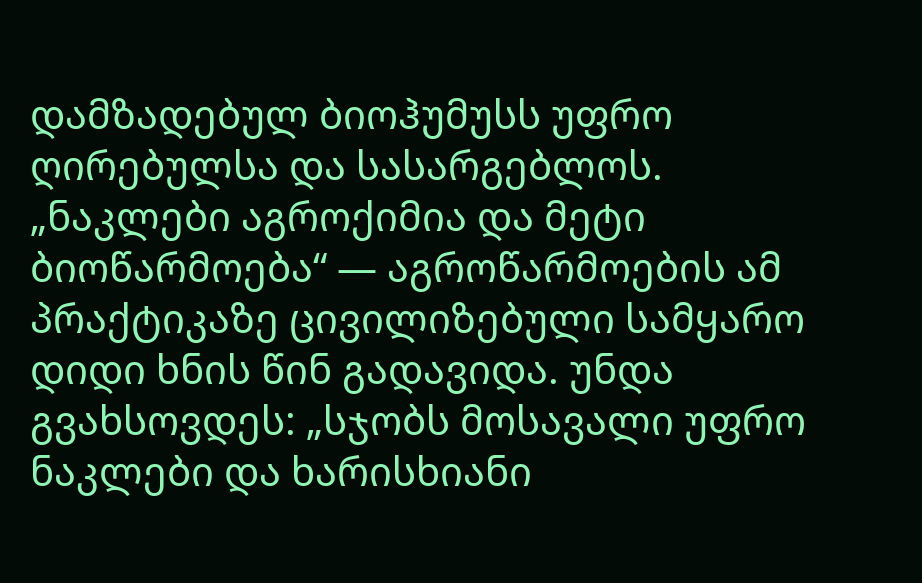დამზადებულ ბიოჰუმუსს უფრო ღირებულსა და სასარგებლოს.
„ნაკლები აგროქიმია და მეტი ბიოწარმოება“ — აგროწარმოების ამ პრაქტიკაზე ცივილიზებული სამყარო დიდი ხნის წინ გადავიდა. უნდა გვახსოვდეს: „სჯობს მოსავალი უფრო ნაკლები და ხარისხიანი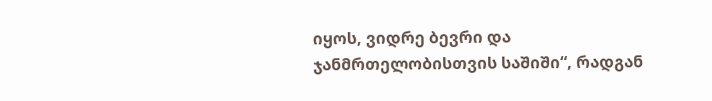იყოს, ვიდრე ბევრი და ჯანმრთელობისთვის საშიში“, რადგან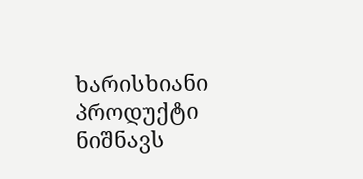ხარისხიანი პროდუქტი ნიშნავს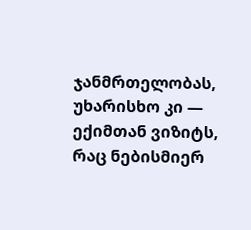ჯანმრთელობას, უხარისხო კი — ექიმთან ვიზიტს, რაც ნებისმიერ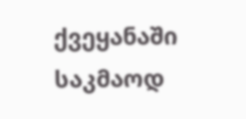ქვეყანაში საკმაოდ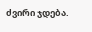ძვირი ჯდება.